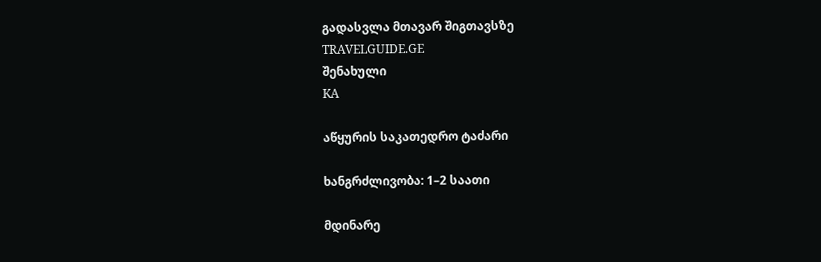გადასვლა მთავარ შიგთავსზე
TRAVELGUIDE.GE
შენახული
KA

აწყურის საკათედრო ტაძარი

ხანგრძლივობა: 1–2 საათი

მდინარე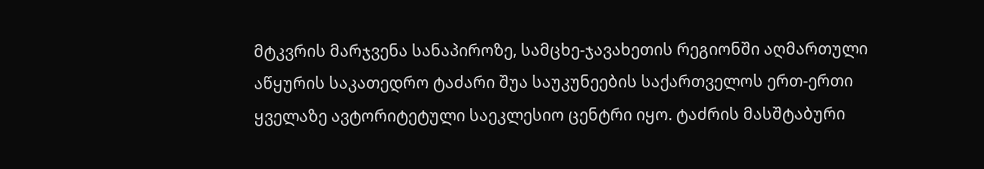მტკვრის მარჯვენა სანაპიროზე, სამცხე-ჯავახეთის რეგიონში აღმართული აწყურის საკათედრო ტაძარი შუა საუკუნეების საქართველოს ერთ-ერთი ყველაზე ავტორიტეტული საეკლესიო ცენტრი იყო. ტაძრის მასშტაბური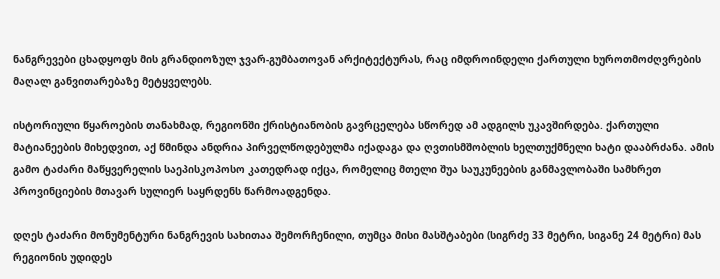ნანგრევები ცხადყოფს მის გრანდიოზულ ჯვარ-გუმბათოვან არქიტექტურას, რაც იმდროინდელი ქართული ხუროთმოძღვრების მაღალ განვითარებაზე მეტყველებს.

ისტორიული წყაროების თანახმად, რეგიონში ქრისტიანობის გავრცელება სწორედ ამ ადგილს უკავშირდება. ქართული მატიანეების მიხედვით, აქ წმინდა ანდრია პირველწოდებულმა იქადაგა და ღვთისმშობლის ხელთუქმნელი ხატი დააბრძანა. ამის გამო ტაძარი მაწყვერელის საეპისკოპოსო კათედრად იქცა, რომელიც მთელი შუა საუკუნეების განმავლობაში სამხრეთ პროვინციების მთავარ სულიერ საყრდენს წარმოადგენდა.

დღეს ტაძარი მონუმენტური ნანგრევის სახითაა შემორჩენილი, თუმცა მისი მასშტაბები (სიგრძე 33 მეტრი, სიგანე 24 მეტრი) მას რეგიონის უდიდეს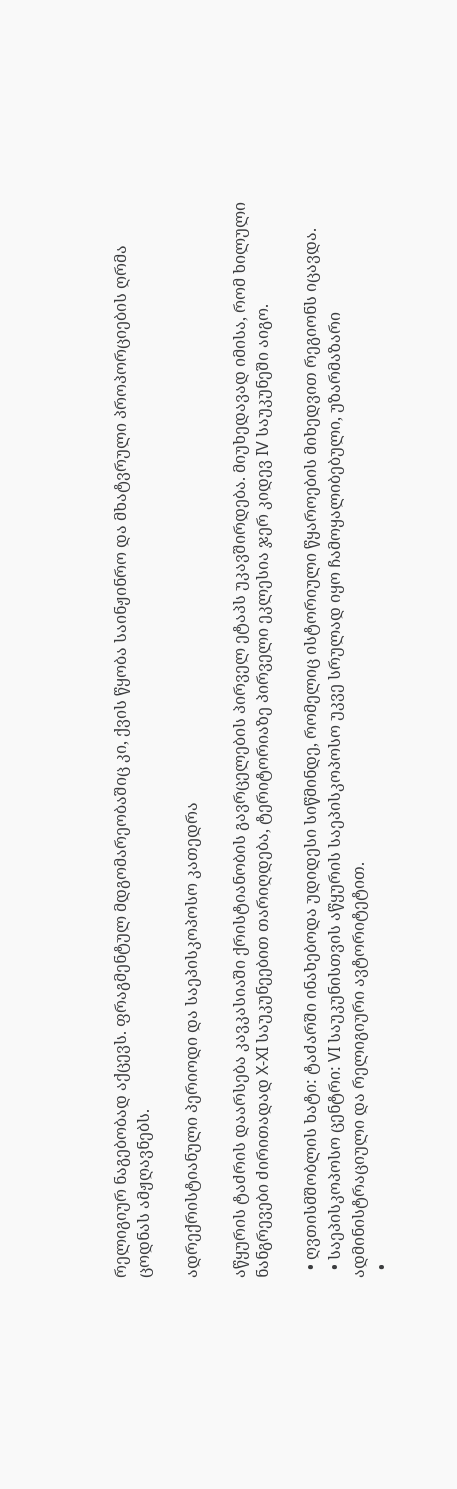რელიგიურ ნაგებობად აქცევს. ფრაგმენტულ მდგომარეობაშიც კი, ქვის წყობა საინჟინრო და მხატვრული პროპორციების ღრმა ცოდნას ამჟღავნებს.

ადრექრისტიანული პერიოდი და საეპისკოპოსო კათედრა

აწყურის ტაძრის დაარსება კავკასიაში ქრისტიანობის გავრცელების პირველ ეტაპს უკავშირდება. მიუხედავად იმისა, რომ ხილული ნანგრევები ძირითადად X-XI საუკუნეებით თარიღდება, ტერიტორიაზე პირველი ეკლესია ჯერ კიდევ IV საუკუნეში აიგო.

  • ღვთისმშობლის ხატი: ტაძარში ინახებოდა უდიდესი სიწმინდე, რომელიც ისტორიული წყაროების მიხედვით რეგიონს იცავდა.
  • საეპისკოპოსო ცენტრი: VI საუკუნისთვის აწყურის საეპისკოპოსო უკვე სრულად იყო ჩამოყალიბებული, უზარმაზარი ადმინისტრაციული და რელიგიური ავტორიტეტით.
  •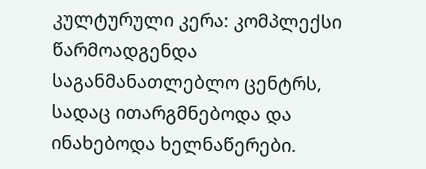კულტურული კერა: კომპლექსი წარმოადგენდა საგანმანათლებლო ცენტრს, სადაც ითარგმნებოდა და ინახებოდა ხელნაწერები.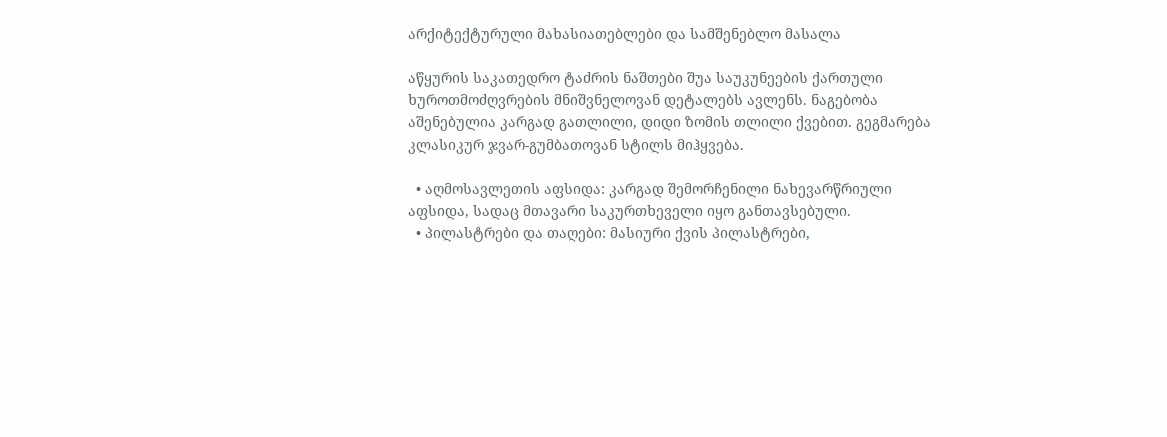არქიტექტურული მახასიათებლები და სამშენებლო მასალა

აწყურის საკათედრო ტაძრის ნაშთები შუა საუკუნეების ქართული ხუროთმოძღვრების მნიშვნელოვან დეტალებს ავლენს. ნაგებობა აშენებულია კარგად გათლილი, დიდი ზომის თლილი ქვებით. გეგმარება კლასიკურ ჯვარ-გუმბათოვან სტილს მიჰყვება.

  • აღმოსავლეთის აფსიდა: კარგად შემორჩენილი ნახევარწრიული აფსიდა, სადაც მთავარი საკურთხეველი იყო განთავსებული.
  • პილასტრები და თაღები: მასიური ქვის პილასტრები,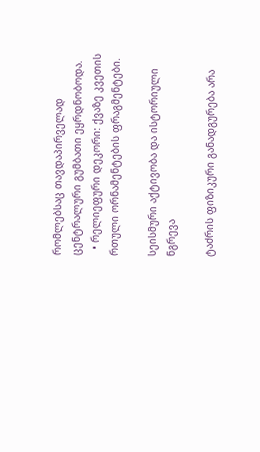რომლებსაც თავდაპირველად ცენტრალური გუმბათი ეყრდნობოდა.
  • რელიეფური დეკორი: ქვაზე კვეთის რთული ორნამენტების ფრაგმენტები.

სეისმური აქტივობა და ისტორიული ნგრევა

ტაძრის ფიზიკური განადგურება არა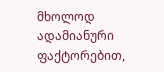მხოლოდ ადამიანური ფაქტორებით,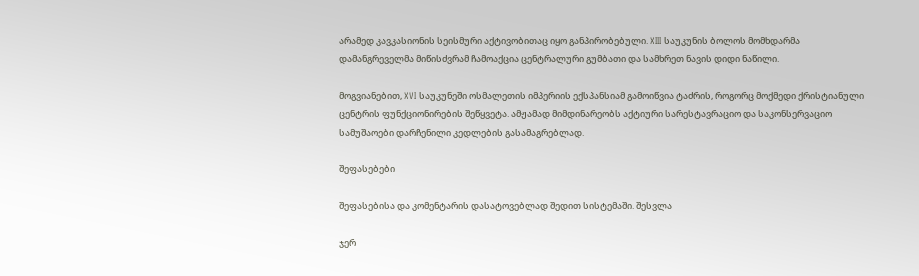არამედ კავკასიონის სეისმური აქტივობითაც იყო განპირობებული. XIII საუკუნის ბოლოს მომხდარმა დამანგრეველმა მიწისძვრამ ჩამოაქცია ცენტრალური გუმბათი და სამხრეთ ნავის დიდი ნაწილი.

მოგვიანებით, XVI საუკუნეში ოსმალეთის იმპერიის ექსპანსიამ გამოიწვია ტაძრის, როგორც მოქმედი ქრისტიანული ცენტრის ფუნქციონირების შეწყვეტა. ამჟამად მიმდინარეობს აქტიური სარესტავრაციო და საკონსერვაციო სამუშაოები დარჩენილი კედლების გასამაგრებლად.

შეფასებები

შეფასებისა და კომენტარის დასატოვებლად შედით სისტემაში. შესვლა

ჯერ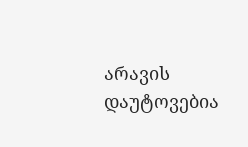არავის დაუტოვებია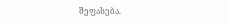შეფასება.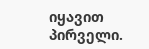იყავით პირველი.